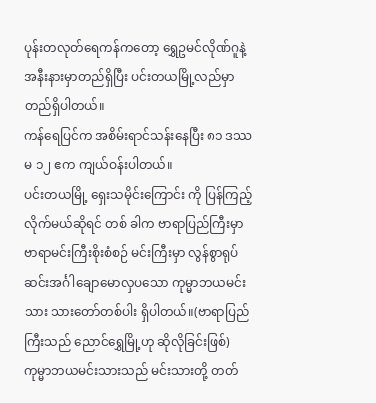ပုန်းတလုတ်ရေကန်ကတော့ ရွှေဥမင်လိုဏ်ဂူနဲ့ အနီးနားမှာတည်ရှိပြီး ပင်းတယမြို့လည်မှာတည်ရှိပါတယ်။
ကန်ရေပြင်က အစိမ်းရာင်သန်းနေပြီး ၈၁ ဒဿမ ၁၂ ဧက ကျယ်ဝန်းပါတယ်။
ပင်းတယမြို့ ရှေးသမိုင်းကြောင်း ကို ပြန်ကြည့်လိုက်မယ်ဆိုရင် တစ် ခါက ဗာရာပြည်ကြီးမှာ ဗာရာမင်းကြီးစိုးစံစဉ် မင်းကြီးမှာ လွန်စွာရုပ်ဆင်းအင်္ဂါချောမောလှပသော ကုမ္မာဘယမင်းသား သားတော်တစ်ပါး ရှိပါတယ်။(ဗာရာပြည်ကြီးသည် ညောင်ရွှေမြို့ဟု ဆိုလိုခြင်းဖြစ်)
ကုမ္မာဘယမင်းသားသည် မင်းသားတို့ တတ်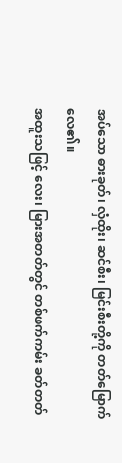အပ်သော ဓားခုတ်၊ လှံထိုး၊ ဆင်စီး၊ မြင်းစီးတို့ကို တတ်မြောက်လေ၏။
အထူးသဖြင့် လေး၊ မြားအတတ်တွင် တစ်ဖက်ကမ်း ခတ်တတ်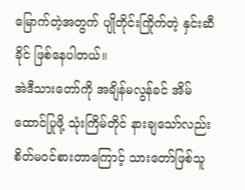မြောက်တဲ့အတွက် ပျိုတိုင်းကြိုက်တဲ့ နှင်းဆီခိုင် ဖြစ်နေပါတယ်။
အဲဒီသားတော်ကို အချိန်မလွန်ခင် အိမ်ထောင်ပြုဖို့ သုံးကြိမ်တိုင် နားချသော်လည်း စိတ်မဝင်စားတာကြောင့် သားတော်ဖြစ်သူ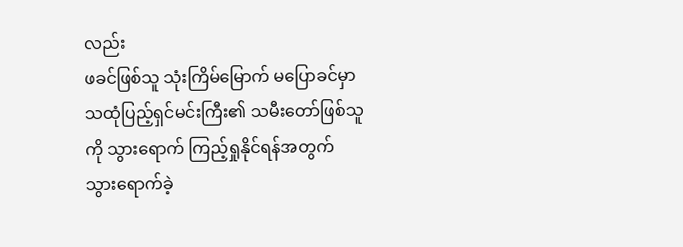လည်း
ဖခင်ဖြစ်သူ သုံးကြိမ်မြောက် မပြောခင်မှာ သထုံပြည့်ရှင်မင်းကြီး၏ သမီးတော်ဖြစ်သူကို သွားရောက် ကြည့်ရှုနိုင်ရန်အတွက်
သွားရောက်ခဲ့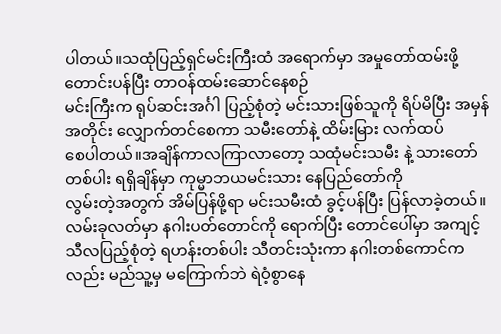ပါတယ်။သထုံပြည့်ရှင်မင်းကြီးထံ အရောက်မှာ အမှုတော်ထမ်းဖို့ တောင်းပန်ပြီး တာဝန်ထမ်းဆောင်နေစဉ်
မင်းကြီးက ရုပ်ဆင်းအင်္ဂါ ပြည့်စုံတဲ့ မင်းသားဖြစ်သူကို ရိပ်မိပြီး အမှန်အတိုင်း လျှောက်တင်စေကာ သမီးတော်နဲ့ ထိမ်းမြား လက်ထပ်
စေပါတယ်။အချိန်ကာလကြာလာတော့ သထုံမင်းသမီး နဲ့ သားတော်တစ်ပါး ရရှိချိန်မှာ ကုမ္မာဘယမင်းသား နေပြည်တော်ကို
လွမ်းတဲ့အတွက် အိမ်ပြန်ဖို့ရာ မင်းသမီးထံ ခွင့်ပန်ပြီး ပြန်လာခဲ့တယ်။
လမ်းခုလတ်မှာ နဂါးပတ်တောင်ကို ရောက်ပြီး တောင်ပေါ်မှာ အကျင့်သီလပြည့်စုံတဲ့ ရဟန်းတစ်ပါး သီတင်းသုံးကာ နဂါးတစ်ကောင်ကလည်း မည်သူ့မှ မကြောက်ဘဲ ရဲဝံ့စွာနေ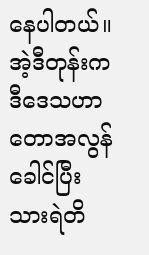နေပါတယ်။ အဲ့ဒီတုန်းက ဒီဒေသဟာ တောအလွန်ခေါင်ပြီး သားရဲတိ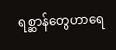ရစ္ဆာန်တွေဟာရေ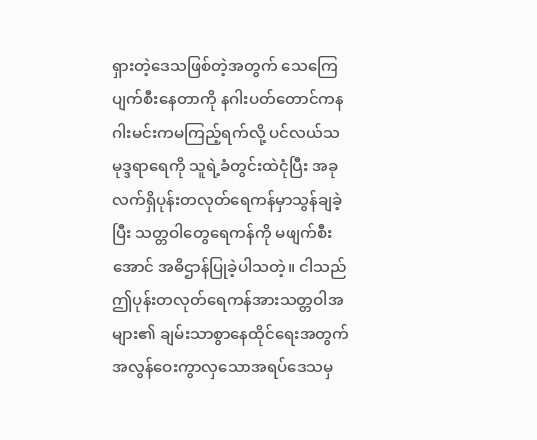ရှားတဲ့ဒေသဖြစ်တဲ့အတွက် သေကြေပျက်စီးနေတာကို နဂါးပတ်တောင်ကနဂါးမင်းကမကြည့်ရက်လို့ ပင်လယ်သမုဒ္ဒရာရေကို သူရဲ့ခံတွင်းထဲငုံပြီး အခုလက်ရှိပုန်းတလုတ်ရေကန်မှာသွန်ချခဲ့ပြီး သတ္တဝါတွေရေကန်ကို မဖျက်စီးအောင် အဓိဌာန်ပြုခဲ့ပါသတဲ့။ ငါသည်ဤပုန်းတလုတ်ရေကန်အားသတ္တဝါအများ၏ ချမ်းသာစွာနေထိုင်ရေးအတွက်အလွန်ဝေးကွာလှသောအရပ်ဒေသမှ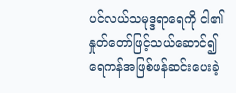ပင်လယ်သမုဒ္ဒရာရေကို ငါ၏နှုတ်တော်ဖြင့်သယ်ဆောင်၍ ရေကန်အဖြစ်ဖန်ဆင်းပေးခဲ့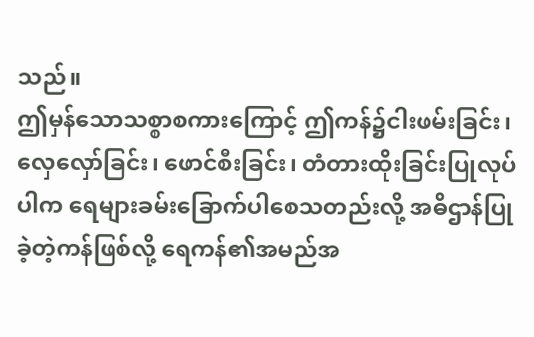သည်။
ဤမှန်သောသစ္စာစကားကြောင့် ဤကန်၌ငါးဖမ်းခြင်း၊လှေလှော်ခြင်း၊ ဖောင်စီးခြင်း၊ တံတားထိုးခြင်းပြုလုပ်ပါက ရေများခမ်းခြောက်ပါစေသတည်းလို့ အဓိဌာန်ပြုခဲ့တဲ့ကန်ဖြစ်လို့ ရေကန်၏အမည်အ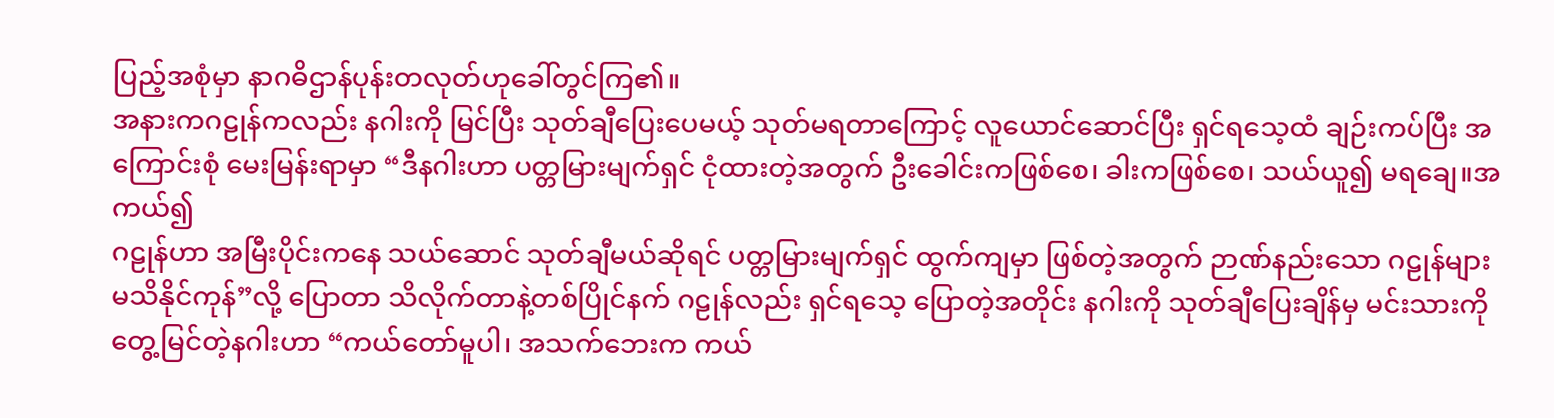ပြည့်အစုံမှာ နာဂဓိဌာန်ပုန်းတလုတ်ဟုခေါ်တွင်ကြ၏။
အနားကဂဠုန်ကလည်း နဂါးကို မြင်ပြီး သုတ်ချီပြေးပေမယ့် သုတ်မရတာကြောင့် လူယောင်ဆောင်ပြီး ရှင်ရသေ့ထံ ချဉ်းကပ်ပြီး အကြောင်းစုံ မေးမြန်းရာမှာ “ဒီနဂါးဟာ ပတ္တမြားမျက်ရှင် ငုံထားတဲ့အတွက် ဦးခေါင်းကဖြစ်စေ၊ ခါးကဖြစ်စေ၊ သယ်ယူ၍ မရချေ။အကယ်၍
ဂဠုန်ဟာ အမြီးပိုင်းကနေ သယ်ဆောင် သုတ်ချီမယ်ဆိုရင် ပတ္တမြားမျက်ရှင် ထွက်ကျမှာ ဖြစ်တဲ့အတွက် ဉာဏ်နည်းသော ဂဠုန်များ
မသိနိုင်ကုန်”လို့ ပြောတာ သိလိုက်တာနဲ့တစ်ပြိုင်နက် ဂဠုန်လည်း ရှင်ရသေ့ ပြောတဲ့အတိုင်း နဂါးကို သုတ်ချီပြေးချိန်မှ မင်းသားကို
တွေ့မြင်တဲ့နဂါးဟာ “ကယ်တော်မူပါ၊ အသက်ဘေးက ကယ်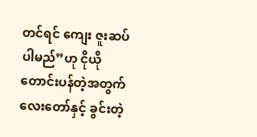တင်ရင် ကျေး ဇူးဆပ်ပါမည်”ဟု ငိုယိုတောင်းပန်တဲ့အတွက်
လေးတော်နှင့် ခွင်းတဲ့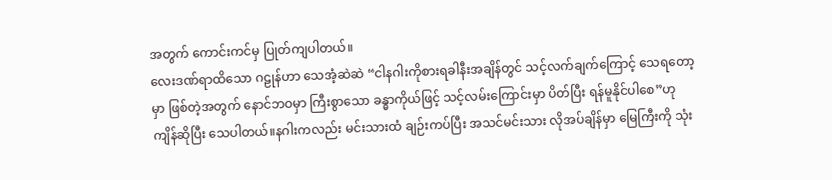အတွက် ကောင်းကင်မှ ပြုတ်ကျပါတယ်။
လေးဒဏ်ရာထိသော ဂဠုန်ဟာ သေအံ့ဆဲဆဲ “ငါနဂါးကိုစားရခါနီးအချိန်တွင် သင့်လက်ချက်ကြောင့် သေရတော့မှာ ဖြစ်တဲ့အတွက် နောင်ဘဝမှာ ကြီးစွာသော ခန္ဓာကိုယ်ဖြင့် သင့်လမ်းကြောင်းမှာ ပိတ်ပြီး ရန်မူနိုင်ပါစေ”ဟု ကျိန်ဆိုပြီး သေပါတယ်။နဂါးကလည်း မင်းသားထံ ချဉ်းကပ်ပြီး အသင်မင်းသား လိုအပ်ချိန်မှာ မြေကြီးကို သုံး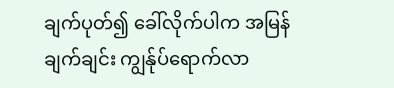ချက်ပုတ်၍ ခေါ်လိုက်ပါက အမြန်ချက်ချင်း ကျွန်ုပ်ရောက်လာ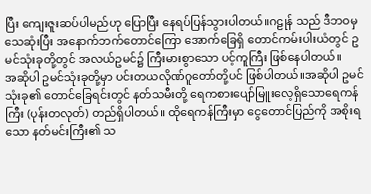ပြီး ကျေးဇူးဆပ်ပါမည်ဟု ပြောပြီး နေရပ်ပြန်သွားပါတယ်။ဂဠုန် သည် ဒီဘဝမှ သေဆုံးပြီး အနောက်ဘက်တောင်ကြော အောက်ခြေရှိ တောင်ကမ်းပါးယံတွင် ဥမင်သုံးခုတို့တွင် အလယ်ဥမင်၌ ကြီးမားစွာသော ပင့်ကူကြီး ဖြစ်နေပါတယ်။
အဆိုပါ ဥမင်သုံးခုတို့မှာ ပင်းတယလိုဏ်ဂူတော်တို့ပင် ဖြစ်ပါတယ်။အဆိုပါ ဥမင်သုံးခု၏ တောင်ခြေရင်းတွင် နတ်သမီးတို့ ရေကစားပျော်မြူးလေ့ရှိသောရေကန်ကြီး (ပုန်းတလုတ်) တည်ရှိပါတယ်။ ထိုရေကန်ကြီးမှာ ငွေတောင်ပြည်ကို အစိုးရသော နတ်မင်းကြီး၏ သ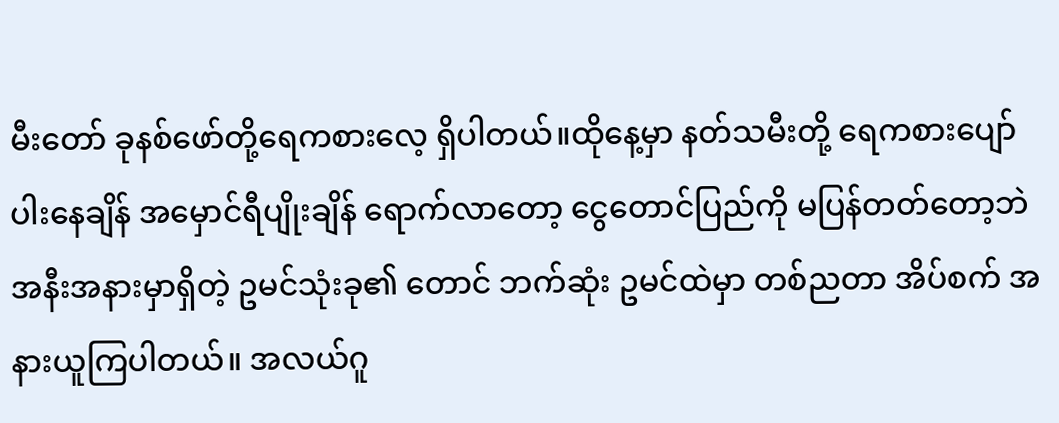မီးတော် ခုနစ်ဖော်တို့ရေကစားလေ့ ရှိပါတယ်။ထိုနေ့မှာ နတ်သမီးတို့ ရေကစားပျော်ပါးနေချိန် အမှောင်ရီပျိုးချိန် ရောက်လာတော့ ငွေတောင်ပြည်ကို မပြန်တတ်တော့ဘဲအနီးအနားမှာရှိတဲ့ ဥမင်သုံးခု၏ တောင် ဘက်ဆုံး ဥမင်ထဲမှာ တစ်ညတာ အိပ်စက် အနားယူကြပါတယ်။ အလယ်ဂူ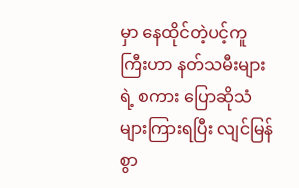မှာ နေထိုင်တဲ့ပင့်ကူကြီးဟာ နတ်သမီးများရဲ့ စကား ပြောဆိုသံများကြားရပြီး လျင်မြန်စွာ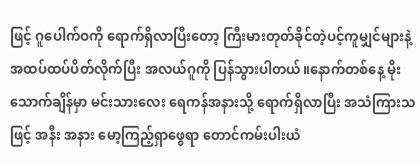ဖြင့် ဂူပေါက်ဝကို ရောက်ရှိလာပြီးတော့ ကြီးမားတုတ်ခိုင်တဲ့ပင့်ကူမျှင်များနဲ့ အထပ်ထပ်ပိတ်လိုက်ပြီး အလယ်ဂူကို ပြန်သွားပါတယ်။နောက်တစ်နေ့ မိုးသောက်ချိန်မှာ မင်းသားလေး ရေကန်အနားသို့ ရောက်ရှိလာပြီး အသံကြားသဖြင့် အနီး အနား မော့ကြည့်ရှာဖွေရာ တောင်ကမ်းပါးယံ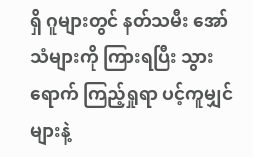ရှိ ဂူများတွင် နတ်သမီး အော်သံများကို ကြားရပြီး သွားရောက် ကြည့်ရှုရာ ပင့်ကူမျှင်များနဲ့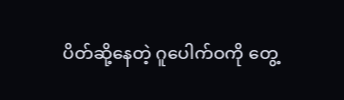ပိတ်ဆို့နေတဲ့ ဂူပေါက်ဝကို တွေ့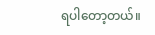ရပါတော့တယ်။